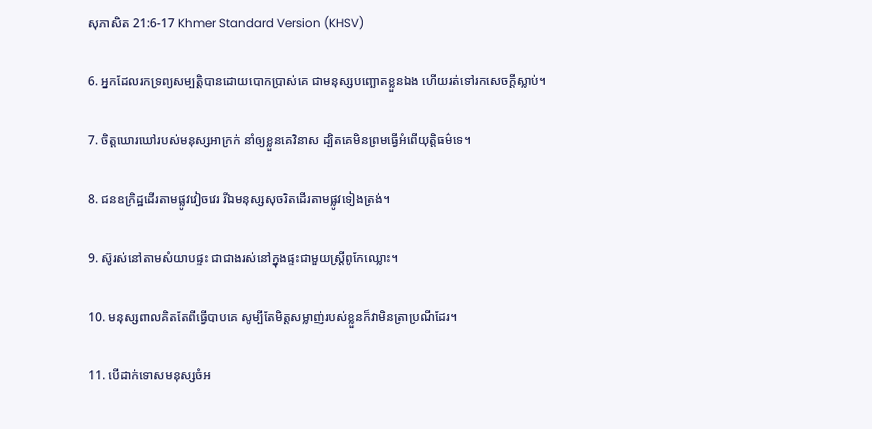សុភាសិត 21:6-17 Khmer Standard Version (KHSV)

6. អ្នកដែលរកទ្រព្យសម្បត្តិបានដោយបោកប្រាស់គេ ជាមនុស្សបញ្ឆោតខ្លួនឯង ហើយរត់ទៅរកសេចក្ដីស្លាប់។

7. ចិត្តឃោរ‌ឃៅរបស់មនុស្សអាក្រក់ នាំឲ្យខ្លួនគេវិនាស ដ្បិតគេមិនព្រមធ្វើអំពើយុត្តិធម៌ទេ។

8. ជនឧក្រិដ្ឋដើរតាមផ្លូវវៀច‌វេរ រីឯមនុស្សសុចរិតដើរតាមផ្លូវទៀង‌ត្រង់។

9. ស៊ូរស់នៅតាមសំយាបផ្ទះ ជាជាងរស់នៅក្នុងផ្ទះជាមួយស្ត្រីពូកែឈ្លោះ។

10. មនុស្សពាលគិតតែពីធ្វើបាបគេ សូម្បីតែមិត្តសម្លាញ់របស់ខ្លួនក៏វាមិនត្រាប្រណីដែរ។

11. បើដាក់ទោសមនុស្សចំអ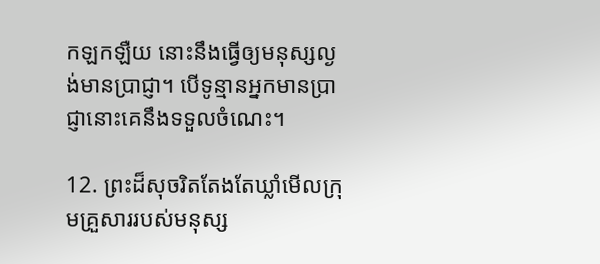កឡក‌ឡឺយ នោះនឹងធ្វើឲ្យមនុស្សល្ងង់មានប្រាជ្ញា។ បើទូន្មានអ្នកមានប្រាជ្ញានោះគេនឹងទទួលចំណេះ។

12. ព្រះដ៏សុចរិតតែងតែឃ្លាំមើលក្រុមគ្រួសាររបស់មនុស្ស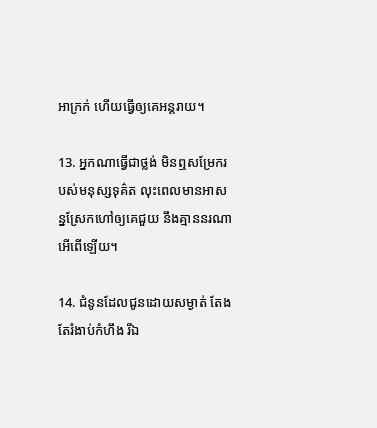អាក្រក់ ហើយធ្វើឲ្យគេអន្តរាយ។

13. អ្នកណាធ្វើជាថ្លង់ មិនឮសម្រែករបស់មនុស្សទុគ៌ត លុះពេលមានអាសន្នស្រែកហៅឲ្យគេជួយ នឹងគ្មាននរណាអើពើឡើយ។

14. ជំនូនដែលជូនដោយសម្ងាត់ តែងតែរំងាប់កំហឹង រីឯ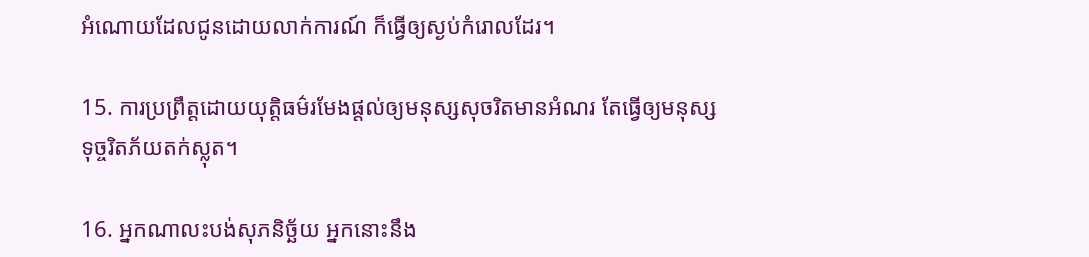អំណោយដែលជូនដោយលាក់ការណ៍ ក៏ធ្វើឲ្យស្ងប់កំរោលដែរ។

15. ការប្រព្រឹត្តដោយយុត្តិធម៌រមែងផ្ដល់ឲ្យមនុស្សសុចរិតមានអំណរ តែធ្វើឲ្យមនុស្សទុច្ចរិតភ័យតក់‌ស្លុត។

16. អ្នកណាលះ‌បង់សុភ‌និច្ឆ័យ អ្នកនោះនឹង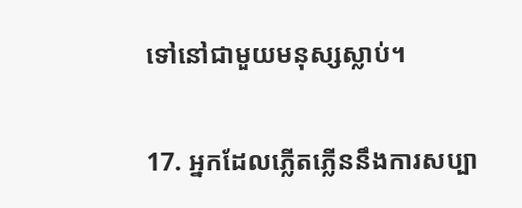ទៅនៅជាមួយមនុស្សស្លាប់។

17. អ្នកដែលភ្លើត‌ភ្លើននឹងការសប្បា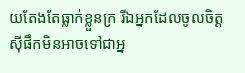យតែងតែធ្លាក់ខ្លួនក្រ រីឯអ្នកដែលចូលចិត្តស៊ីផឹកមិនអាចទៅជាអ្ន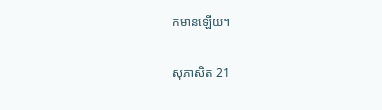កមានឡើយ។

សុភាសិត 21